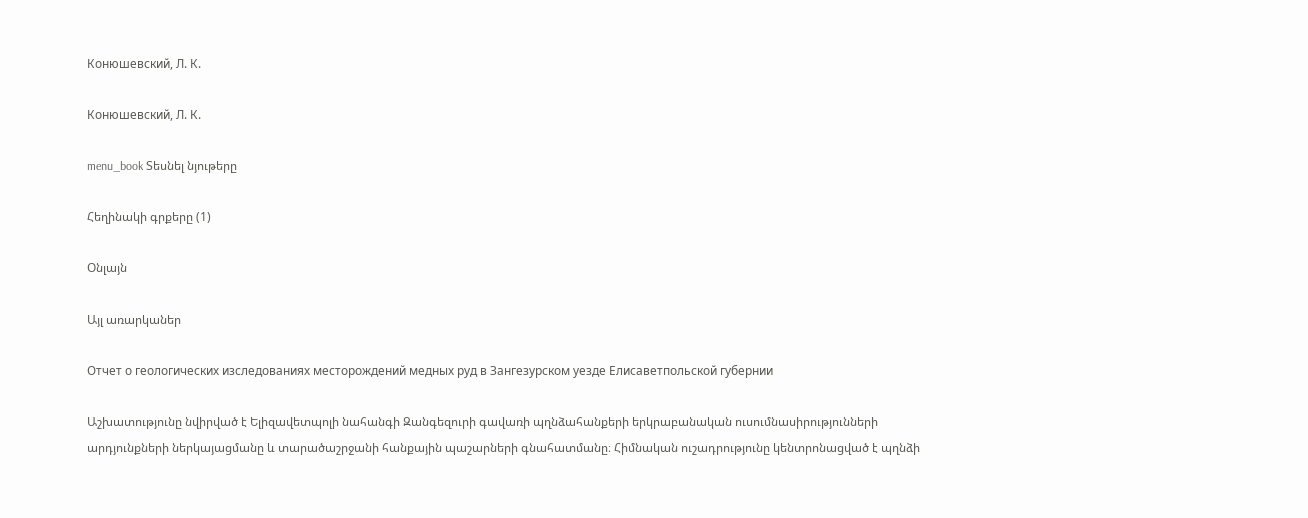Конюшевский, Л. К.

Конюшевский, Л. К.

menu_book Տեսնել նյութերը

Հեղինակի գրքերը (1)

Օնլայն

Այլ առարկաներ

Отчет о геологических изследованиях месторождений медных руд в Зангезурском уезде Елисаветпольской губернии

Աշխատությունը նվիրված է Ելիզավետպոլի նահանգի Զանգեզուրի գավառի պղնձահանքերի երկրաբանական ուսումնասիրությունների արդյունքների ներկայացմանը և տարածաշրջանի հանքային պաշարների գնահատմանը։ Հիմնական ուշադրությունը կենտրոնացված է պղնձի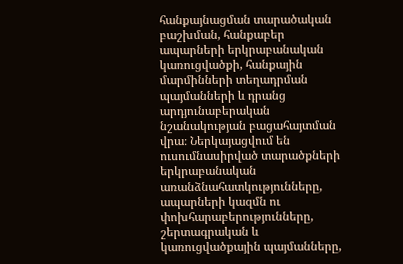հանքայնացման տարածական բաշխման, հանքաբեր ապարների երկրաբանական կառուցվածքի, հանքային մարմինների տեղադրման պայմանների և դրանց արդյունաբերական նշանակության բացահայտման վրա։ Ներկայացվում են ուսումնասիրված տարածքների երկրաբանական առանձնահատկությունները, ապարների կազմն ու փոխհարաբերությունները, շերտագրական և կառուցվածքային պայմանները,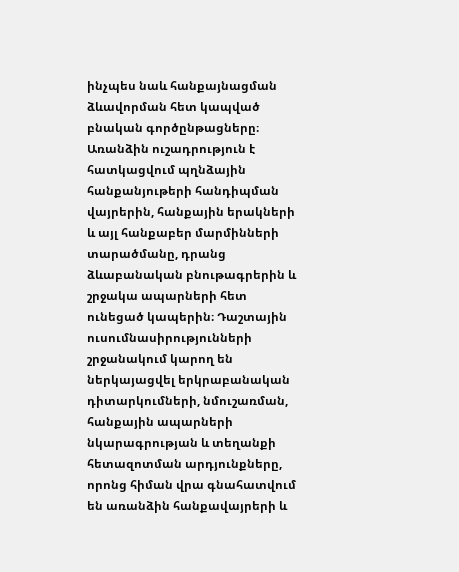ինչպես նաև հանքայնացման ձևավորման հետ կապված բնական գործընթացները։ Առանձին ուշադրություն է հատկացվում պղնձային հանքանյութերի հանդիպման վայրերին, հանքային երակների և այլ հանքաբեր մարմինների տարածմանը, դրանց ձևաբանական բնութագրերին և շրջակա ապարների հետ ունեցած կապերին։ Դաշտային ուսումնասիրությունների շրջանակում կարող են ներկայացվել երկրաբանական դիտարկումների, նմուշառման, հանքային ապարների նկարագրության և տեղանքի հետազոտման արդյունքները, որոնց հիման վրա գնահատվում են առանձին հանքավայրերի և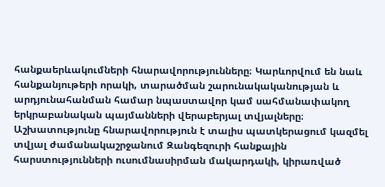հանքաերևակումների հնարավորությունները։ Կարևորվում են նաև հանքանյութերի որակի, տարածման շարունակականության և արդյունահանման համար նպաստավոր կամ սահմանափակող երկրաբանական պայմանների վերաբերյալ տվյալները։ Աշխատությունը հնարավորություն է տալիս պատկերացում կազմել տվյալ ժամանակաշրջանում Զանգեզուրի հանքային հարստությունների ուսումնասիրման մակարդակի, կիրառված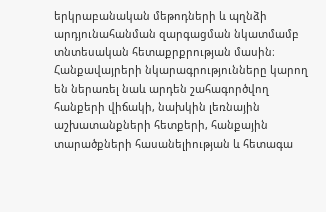երկրաբանական մեթոդների և պղնձի արդյունահանման զարգացման նկատմամբ տնտեսական հետաքրքրության մասին։ Հանքավայրերի նկարագրությունները կարող են ներառել նաև արդեն շահագործվող հանքերի վիճակի, նախկին լեռնային աշխատանքների հետքերի, հանքային տարածքների հասանելիության և հետագա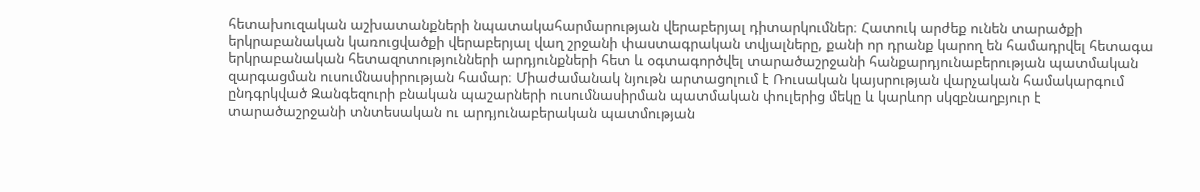հետախուզական աշխատանքների նպատակահարմարության վերաբերյալ դիտարկումներ։ Հատուկ արժեք ունեն տարածքի երկրաբանական կառուցվածքի վերաբերյալ վաղ շրջանի փաստագրական տվյալները, քանի որ դրանք կարող են համադրվել հետագա երկրաբանական հետազոտությունների արդյունքների հետ և օգտագործվել տարածաշրջանի հանքարդյունաբերության պատմական զարգացման ուսումնասիրության համար։ Միաժամանակ նյութն արտացոլում է Ռուսական կայսրության վարչական համակարգում ընդգրկված Զանգեզուրի բնական պաշարների ուսումնասիրման պատմական փուլերից մեկը և կարևոր սկզբնաղբյուր է տարածաշրջանի տնտեսական ու արդյունաբերական պատմության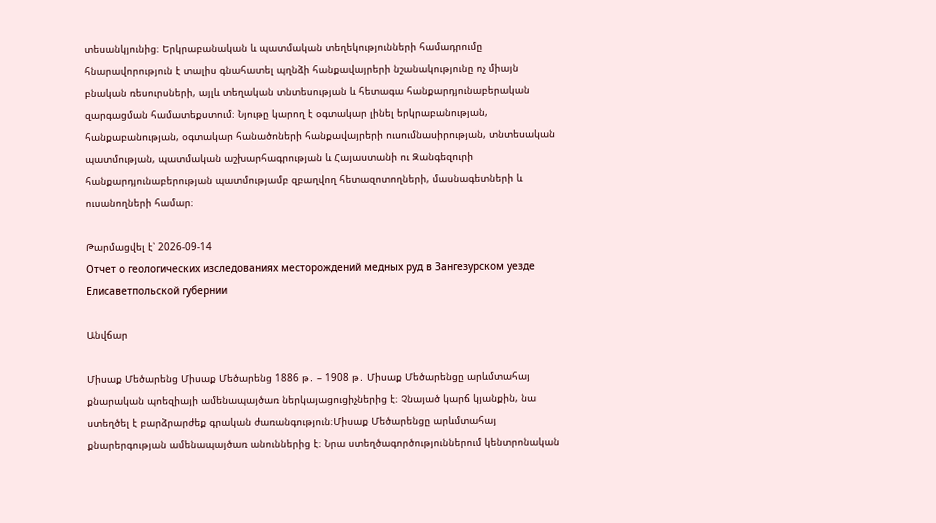տեսանկյունից։ Երկրաբանական և պատմական տեղեկությունների համադրումը հնարավորություն է տալիս գնահատել պղնձի հանքավայրերի նշանակությունը ոչ միայն բնական ռեսուրսների, այլև տեղական տնտեսության և հետագա հանքարդյունաբերական զարգացման համատեքստում։ Նյութը կարող է օգտակար լինել երկրաբանության, հանքաբանության, օգտակար հանածոների հանքավայրերի ուսումնասիրության, տնտեսական պատմության, պատմական աշխարհագրության և Հայաստանի ու Զանգեզուրի հանքարդյունաբերության պատմությամբ զբաղվող հետազոտողների, մասնագետների և ուսանողների համար։

Թարմացվել է՝ 2026-09-14
Отчет о геологических изследованиях месторождений медных руд в Зангезурском уезде Елисаветпольской губернии

Անվճար

Միսաք Մեծարենց Միսաք Մեծարենց 1886 թ․ – 1908 թ․ Միսաք Մեծարենցը արևմտահայ քնարական պոեզիայի ամենապայծառ ներկայացուցիչներից է։ Չնայած կարճ կյանքին, նա ստեղծել է բարձրարժեք գրական ժառանգություն։Միսաք Մեծարենցը արևմտահայ քնարերգության ամենապայծառ անուններից է։ Նրա ստեղծագործություններում կենտրոնական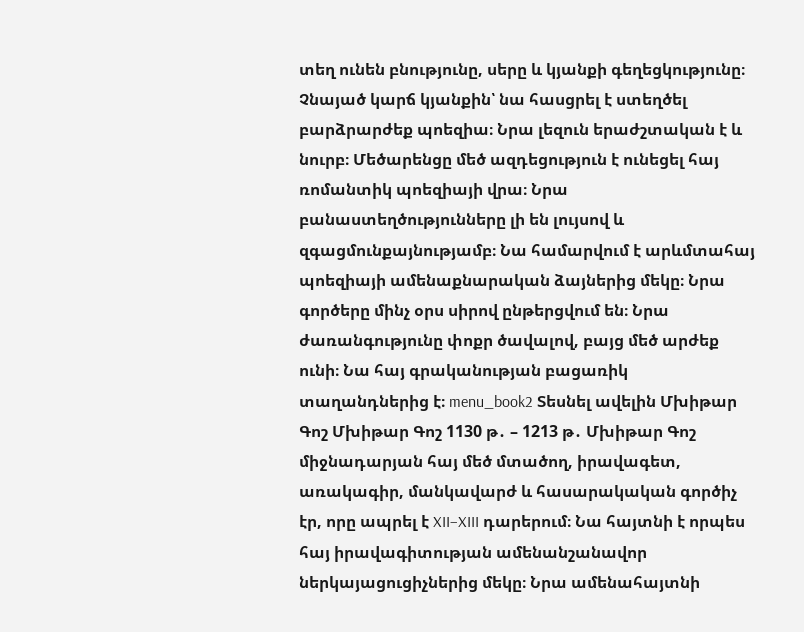տեղ ունեն բնությունը, սերը և կյանքի գեղեցկությունը։ Չնայած կարճ կյանքին՝ նա հասցրել է ստեղծել բարձրարժեք պոեզիա։ Նրա լեզուն երաժշտական է և նուրբ։ Մեծարենցը մեծ ազդեցություն է ունեցել հայ ռոմանտիկ պոեզիայի վրա։ Նրա բանաստեղծությունները լի են լույսով և զգացմունքայնությամբ։ Նա համարվում է արևմտահայ պոեզիայի ամենաքնարական ձայներից մեկը։ Նրա գործերը մինչ օրս սիրով ընթերցվում են։ Նրա ժառանգությունը փոքր ծավալով, բայց մեծ արժեք ունի։ Նա հայ գրականության բացառիկ տաղանդներից է։ menu_book2 Տեսնել ավելին Մխիթար Գոշ Մխիթար Գոշ 1130 թ․ – 1213 թ․ Մխիթար Գոշ միջնադարյան հայ մեծ մտածող, իրավագետ, առակագիր, մանկավարժ և հասարակական գործիչ էր, որը ապրել է XII–XIII դարերում։ Նա հայտնի է որպես հայ իրավագիտության ամենանշանավոր ներկայացուցիչներից մեկը։ Նրա ամենահայտնի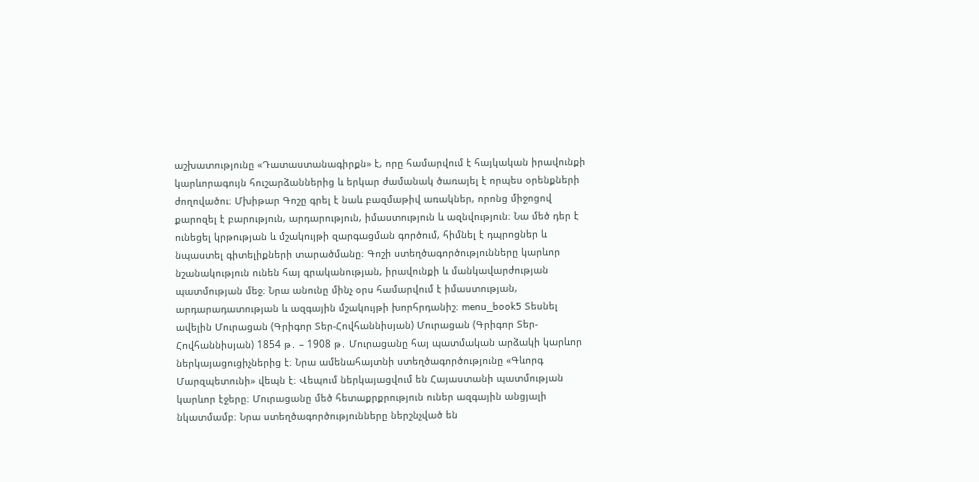աշխատությունը «Դատաստանագիրքն» է, որը համարվում է հայկական իրավունքի կարևորագույն հուշարձաններից և երկար ժամանակ ծառայել է որպես օրենքների ժողովածու։ Մխիթար Գոշը գրել է նաև բազմաթիվ առակներ, որոնց միջոցով քարոզել է բարություն, արդարություն, իմաստություն և ազնվություն։ Նա մեծ դեր է ունեցել կրթության և մշակույթի զարգացման գործում, հիմնել է դպրոցներ և նպաստել գիտելիքների տարածմանը։ Գոշի ստեղծագործությունները կարևոր նշանակություն ունեն հայ գրականության, իրավունքի և մանկավարժության պատմության մեջ։ Նրա անունը մինչ օրս համարվում է իմաստության, արդարադատության և ազգային մշակույթի խորհրդանիշ։ menu_book5 Տեսնել ավելին Մուրացան (Գրիգոր Տեր-Հովհաննիսյան) Մուրացան (Գրիգոր Տեր-Հովհաննիսյան) 1854 թ․ – 1908 թ․ Մուրացանը հայ պատմական արձակի կարևոր ներկայացուցիչներից է։ Նրա ամենահայտնի ստեղծագործությունը «Գևորգ Մարզպետունի» վեպն է։ Վեպում ներկայացվում են Հայաստանի պատմության կարևոր էջերը։ Մուրացանը մեծ հետաքրքրություն ուներ ազգային անցյալի նկատմամբ։ Նրա ստեղծագործությունները ներշնչված են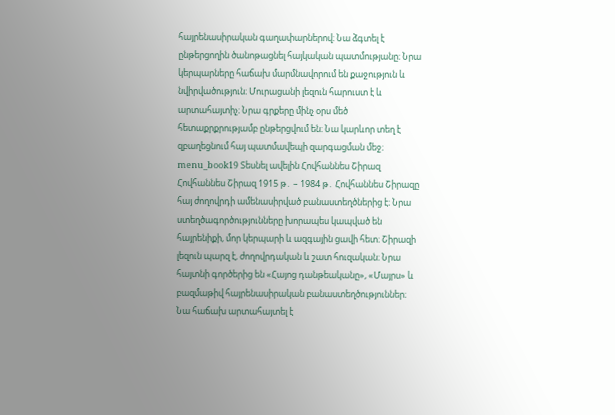հայրենասիրական գաղափարներով։ Նա ձգտել է ընթերցողին ծանոթացնել հայկական պատմությանը։ Նրա կերպարները հաճախ մարմնավորում են քաջություն և նվիրվածություն։ Մուրացանի լեզուն հարուստ է և արտահայտիչ։ Նրա գրքերը մինչ օրս մեծ հետաքրքրությամբ ընթերցվում են։ Նա կարևոր տեղ է զբաղեցնում հայ պատմավեպի զարգացման մեջ։ menu_book19 Տեսնել ավելին Հովհաննես Շիրազ Հովհաննես Շիրազ 1915 թ․ – 1984 թ․ Հովհաննես Շիրազը հայ ժողովրդի ամենասիրված բանաստեղծներից է։ Նրա ստեղծագործությունները խորապես կապված են հայրենիքի, մոր կերպարի և ազգային ցավի հետ։ Շիրազի լեզուն պարզ է, ժողովրդական և շատ հուզական։ Նրա հայտնի գործերից են «Հայոց դանթեականը», «Մայրս» և բազմաթիվ հայրենասիրական բանաստեղծություններ։ Նա հաճախ արտահայտել է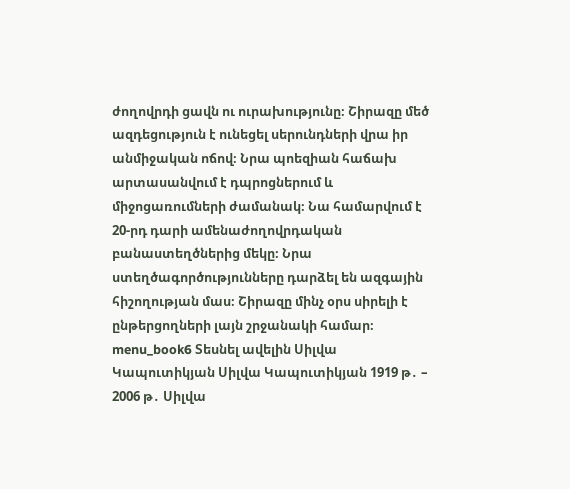ժողովրդի ցավն ու ուրախությունը։ Շիրազը մեծ ազդեցություն է ունեցել սերունդների վրա իր անմիջական ոճով։ Նրա պոեզիան հաճախ արտասանվում է դպրոցներում և միջոցառումների ժամանակ։ Նա համարվում է 20-րդ դարի ամենաժողովրդական բանաստեղծներից մեկը։ Նրա ստեղծագործությունները դարձել են ազգային հիշողության մաս։ Շիրազը մինչ օրս սիրելի է ընթերցողների լայն շրջանակի համար։ menu_book6 Տեսնել ավելին Սիլվա Կապուտիկյան Սիլվա Կապուտիկյան 1919 թ․ – 2006 թ․ Սիլվա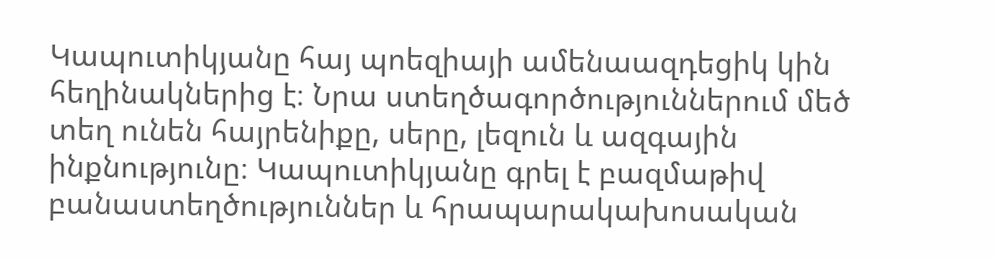Կապուտիկյանը հայ պոեզիայի ամենաազդեցիկ կին հեղինակներից է։ Նրա ստեղծագործություններում մեծ տեղ ունեն հայրենիքը, սերը, լեզուն և ազգային ինքնությունը։ Կապուտիկյանը գրել է բազմաթիվ բանաստեղծություններ և հրապարակախոսական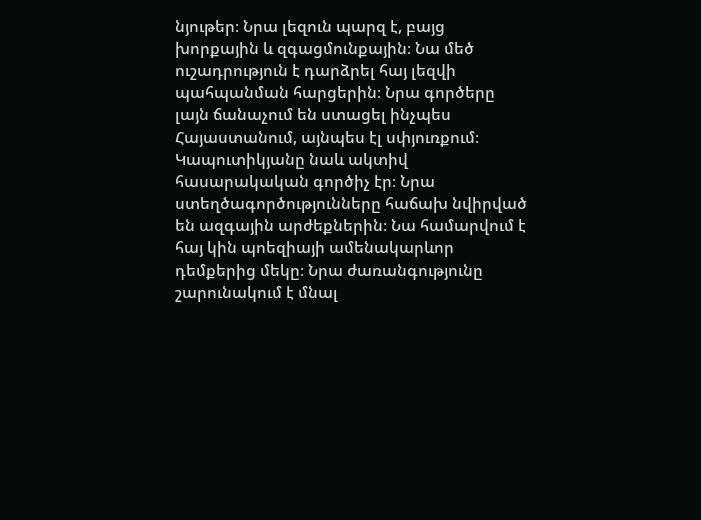նյութեր։ Նրա լեզուն պարզ է, բայց խորքային և զգացմունքային։ Նա մեծ ուշադրություն է դարձրել հայ լեզվի պահպանման հարցերին։ Նրա գործերը լայն ճանաչում են ստացել ինչպես Հայաստանում, այնպես էլ սփյուռքում։ Կապուտիկյանը նաև ակտիվ հասարակական գործիչ էր։ Նրա ստեղծագործությունները հաճախ նվիրված են ազգային արժեքներին։ Նա համարվում է հայ կին պոեզիայի ամենակարևոր դեմքերից մեկը։ Նրա ժառանգությունը շարունակում է մնալ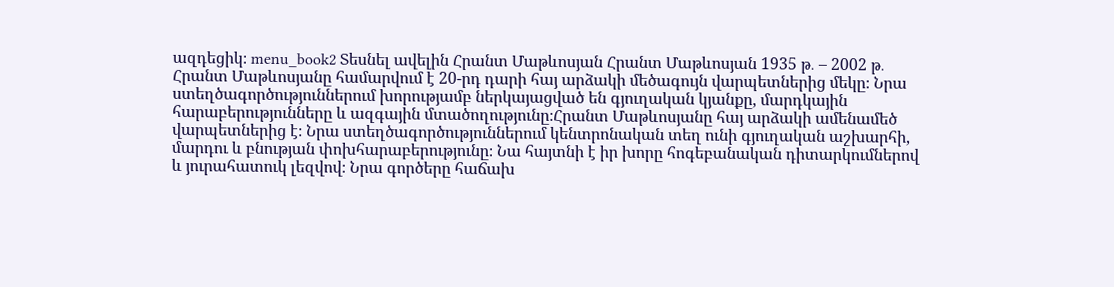ազդեցիկ։ menu_book2 Տեսնել ավելին Հրանտ Մաթևոսյան Հրանտ Մաթևոսյան 1935 թ․ – 2002 թ․ Հրանտ Մաթևոսյանը համարվում է 20-րդ դարի հայ արձակի մեծագույն վարպետներից մեկը։ Նրա ստեղծագործություններում խորությամբ ներկայացված են գյուղական կյանքը, մարդկային հարաբերությունները և ազգային մտածողությունը։Հրանտ Մաթևոսյանը հայ արձակի ամենամեծ վարպետներից է։ Նրա ստեղծագործություններում կենտրոնական տեղ ունի գյուղական աշխարհի, մարդու և բնության փոխհարաբերությունը։ Նա հայտնի է իր խորը հոգեբանական դիտարկումներով և յուրահատուկ լեզվով։ Նրա գործերը հաճախ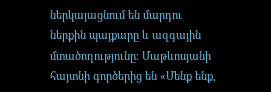ներկայացնում են մարդու ներքին պայքարը և ազգային մտածողությունը։ Մաթևոսյանի հայտնի գործերից են «Մենք ենք,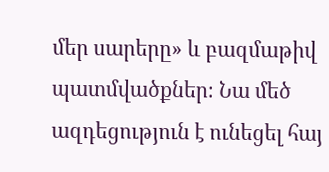մեր սարերը» և բազմաթիվ պատմվածքներ։ Նա մեծ ազդեցություն է ունեցել հայ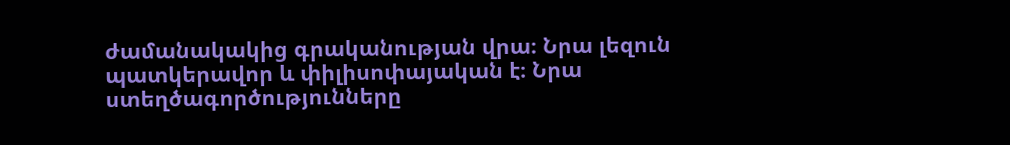ժամանակակից գրականության վրա։ Նրա լեզուն պատկերավոր և փիլիսոփայական է։ Նրա ստեղծագործությունները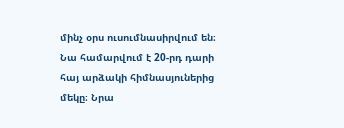մինչ օրս ուսումնասիրվում են։ Նա համարվում է 20-րդ դարի հայ արձակի հիմնասյուներից մեկը։ Նրա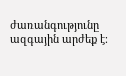ժառանգությունը ազգային արժեք է։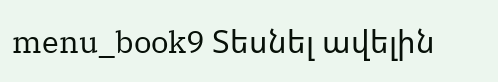menu_book9 Տեսնել ավելին